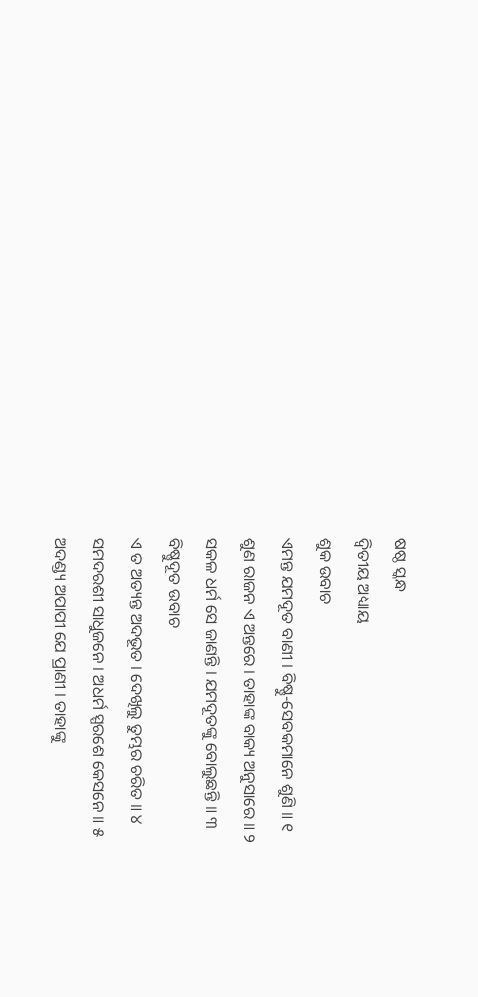ଷଷ୍ଠ ସ୍କନ୍ଧ
ଦ୍ୱିତୀୟ ଅଧ୍ୟାୟ
ଶୁକ ଉବାଚ
ଏମନ୍ତ ଯମଦୂତ ବାଣୀ । ବିଷ୍ଣୁ-ସେବକମାନେ ଶୁଣି ॥ ୧
ଶୁଣ ରାଜନ ଏ ଅନ୍ତରେ । ତାହାଙ୍କ ବାକ୍ୟ ଅନୁସାରେ ॥ ୨
ସକଳ ଧର୍ମ ସେ ଜାଣନ୍ତି । ଯମଦୂତଙ୍କୁ ବୋଲୁଛନ୍ତି ॥ ୩
ବିଷ୍ଣୁଦୂତ ଉବାଚ
ଏ ତ ଅତ୍ୟନ୍ତ ଅଦଭୂତ । ଦେଖିଲୁ ତୁମ୍ଭର ଚରିତ ॥ ୪
ସମଦରଶୀ ସାଧୁଜନେ । ଅଧର୍ମ ସ୍ପରଶେ କେସନେ ॥ ୫
ଅଦଣ୍ଡ୍ୟ ଅପାପୀ ଯେ ପ୍ରାଣୀ । ତାହାଙ୍କୁ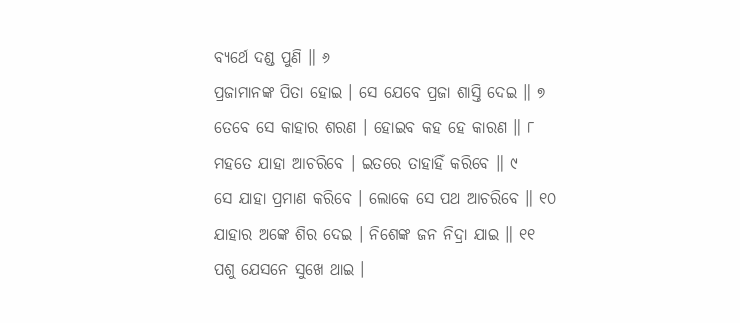ବ୍ୟର୍ଥେ ଦଣ୍ଡ ପୁଣି ॥ ୬
ପ୍ରଜାମାନଙ୍କ ପିତା ହୋଇ । ସେ ଯେବେ ପ୍ରଜା ଶାସ୍ତି ଦେଇ ॥ ୭
ତେବେ ସେ କାହାର ଶରଣ । ହୋଇବ କହ ହେ କାରଣ ॥ ୮
ମହତେ ଯାହା ଆଚରିବେ । ଇତରେ ତାହାହିଁ କରିବେ ॥ ୯
ସେ ଯାହା ପ୍ରମାଣ କରିବେ । ଲୋକେ ସେ ପଥ ଆଚରିବେ ॥ ୧୦
ଯାହାର ଅଙ୍କେ ଶିର ଦେଇ । ନିଶେଙ୍କ ଜନ ନିଦ୍ରା ଯାଇ ॥ ୧୧
ପଶୁ ଯେସନେ ସୁଖେ ଥାଇ ।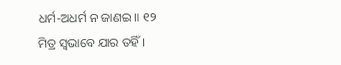ଧର୍ମ-ଅଧର୍ମ ନ ଜାଣଇ ॥ ୧୨
ମିତ୍ର ସ୍ୱଭାବେ ଯାର ତହିଁ ।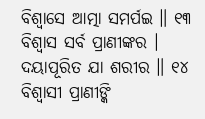ବିଶ୍ୱାସେ ଆତ୍ମା ସମର୍ପଇ ॥ ୧୩
ବିଶ୍ୱାସ ସର୍ବ ପ୍ରାଣୀଙ୍କର । ଦୟାପୂରିତ ଯା ଶରୀର ॥ ୧୪
ବିଶ୍ୱାସୀ ପ୍ରାଣୀଙ୍କି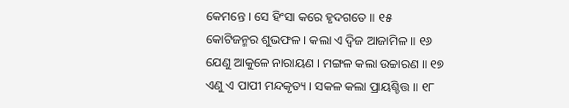କେମନ୍ତେ । ସେ ହିଂସା କରେ ହୃଦଗତେ ॥ ୧୫
କୋଟିଜନ୍ମର ଶୁଭଫଳ । କଲା ଏ ଦ୍ୱିଜ ଆଜାମିଳ ॥ ୧୬
ଯେଣୁ ଆକୁଳେ ନାରାୟଣ । ମଙ୍ଗଳ କଲା ଉଚ୍ଚାରଣ ॥ ୧୭
ଏଣୁ ଏ ପାପୀ ମନ୍ଦକୃତ୍ୟ । ସକଳ କଲା ପ୍ରାୟଶ୍ଚିତ୍ତ ॥ ୧୮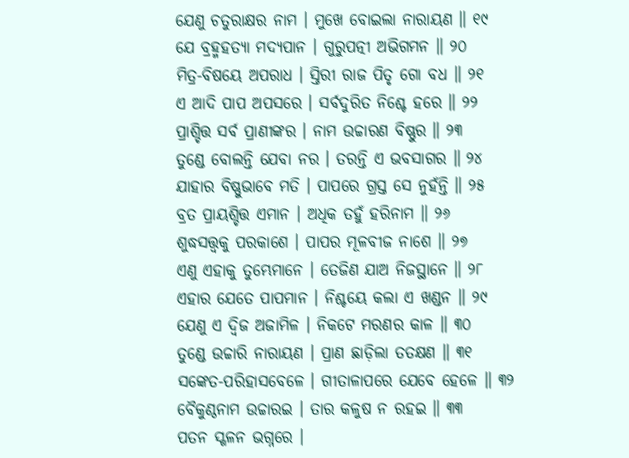ଯେଣୁ ଚତୁରାକ୍ଷର ନାମ । ମୁଖେ ବୋଇଲା ନାରାୟଣ ॥ ୧୯
ଯେ ବ୍ରହ୍ମହତ୍ୟା ମଦ୍ୟପାନ । ଗୁରୁପତ୍ନୀ ଅଭିଗମନ ॥ ୨୦
ମିତ୍ର-ବିଷୟେ ଅପରାଧ । ସ୍ତିରୀ ରାଜ ପିତୃ ଗୋ ବଧ ॥ ୨୧
ଏ ଆଦି ପାପ ଅପସରେ । ସର୍ବଦୁରିତ ନିଶ୍ଚେ ହରେ ॥ ୨୨
ପ୍ରାଶ୍ଚିତ୍ତ ସର୍ବ ପ୍ରାଣୀଙ୍କର । ନାମ ଉଚ୍ଚାରଣ ବିଷ୍ଣୁର ॥ ୨୩
ତୁଣ୍ଡେ ବୋଲନ୍ତି ଯେବା ନର । ତରନ୍ତି ଏ ଭବସାଗର ॥ ୨୪
ଯାହାର ବିଷ୍ଣୁଭାବେ ମତି । ପାପରେ ଗ୍ରସ୍ତ ସେ ନୁହଁନ୍ତି ॥ ୨୫
ବ୍ରତ ପ୍ରାୟଶ୍ଚିତ୍ତ ଏମାନ । ଅଧିକ ତହୁଁ ହରିନାମ ॥ ୨୬
ଶୁଦ୍ଧସତ୍ତ୍ବକୁ ପରକାଶେ । ପାପର ମୂଳବୀଜ ନାଶେ ॥ ୨୭
ଏଣୁ ଏହାକୁ ତୁମ୍ଭେମାନେ । ତେଜିଣ ଯାଅ ନିଜସ୍ଥାନେ ॥ ୨୮
ଏହାର ଯେତେ ପାପମାନ । ନିଶ୍ଚୟେ କଲା ଏ ଖଣ୍ଡନ ॥ ୨୯
ଯେଣୁ ଏ ଦ୍ୱିଜ ଅଜାମିଳ । ନିକଟେ ମରଣର କାଳ ॥ ୩୦
ତୁଣ୍ଡେ ଉଚ୍ଚାରି ନାରାୟଣ । ପ୍ରାଣ ଛାଡ଼ିଲା ତତକ୍ଷଣ ॥ ୩୧
ସଙ୍କେତ-ପରିହାସବେଳେ । ଗୀତାଳାପରେ ଯେବେ ହେଳେ ॥ ୩୨
ବୈକୁଣ୍ଠନାମ ଉଚ୍ଚାରଇ । ତାର କଳୁଷ ନ ରହଇ ॥ ୩୩
ପତନ ସ୍ଖଳନ ଭଗ୍ନରେ ।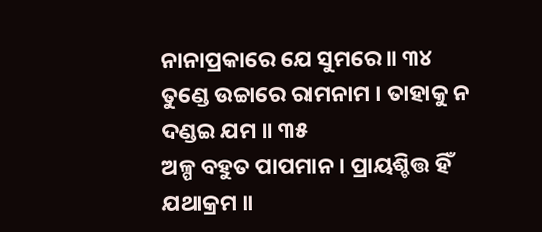ନାନାପ୍ରକାରେ ଯେ ସୁମରେ ॥ ୩୪
ତୁଣ୍ଡେ ଉଚ୍ଚାରେ ରାମନାମ । ତାହାକୁ ନ ଦଣ୍ଡଇ ଯମ ॥ ୩୫
ଅଳ୍ପ ବହୁତ ପାପମାନ । ପ୍ରାୟଶ୍ଚିତ୍ତ ହିଁ ଯଥାକ୍ରମ ॥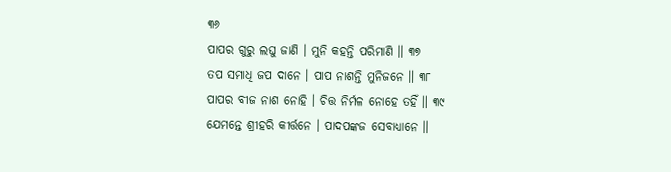୩୬
ପାପର ଗୁରୁ ଲଘୁ ଜାଣି । ମୁନି କହନ୍ତି ପରିମାଣି ॥ ୩୭
ତପ ସମାଧି ଜପ ଦାନେ । ପାପ ନାଶନ୍ତି ମୁନିଜନେ ॥ ୩୮
ପାପର ବୀଜ ନାଶ ନୋହି । ଚିତ୍ତ ନିର୍ମଳ ନୋହେ ତହିଁ ॥ ୩୯
ଯେମନ୍ତେ ଶ୍ରୀହରି କୀର୍ତ୍ତନେ । ପାଦପଙ୍କଜ ସେବାଧ୍ୟାନେ ॥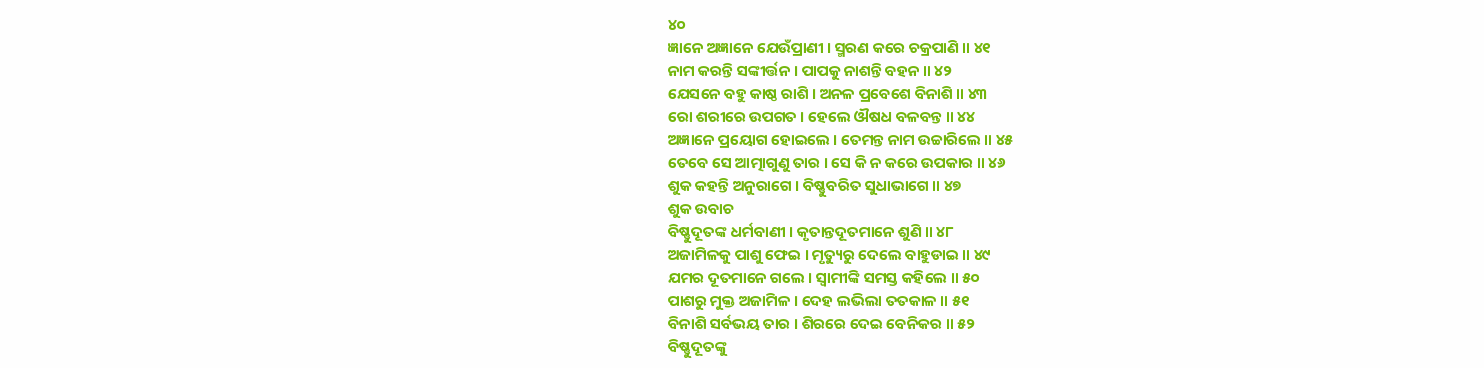୪୦
ଜ୍ଞାନେ ଅଜ୍ଞାନେ ଯେଉଁପ୍ରାଣୀ । ସ୍ମରଣ କରେ ଚକ୍ରପାଣି ॥ ୪୧
ନାମ କରନ୍ତି ସଙ୍କୀର୍ତ୍ତନ । ପାପକୁ ନାଶନ୍ତି ବହନ ॥ ୪୨
ଯେସନେ ବହୁ କାଷ୍ଠ ରାଶି । ଅନଳ ପ୍ରବେଶେ ବିନାଶି ॥ ୪୩
ରୋ ଶରୀରେ ଉପଗତ । ହେଲେ ଔଷଧ ବଳବନ୍ତ ॥ ୪୪
ଅଜ୍ଞାନେ ପ୍ରୟୋଗ ହୋଇଲେ । ତେମନ୍ତ ନାମ ଉଚ୍ଚାରିଲେ ॥ ୪୫
ତେବେ ସେ ଆତ୍ମାଗୁଣୁ ତାର । ସେ କି ନ କରେ ଉପକାର ॥ ୪୬
ଶୁକ କହନ୍ତି ଅନୁରାଗେ । ବିଷ୍ଣୁବରିତ ସୁଧାଭାଗେ ॥ ୪୭
ଶୁକ ଉବାଚ
ବିଷ୍ଣୁଦୂତଙ୍କ ଧର୍ମବାଣୀ । କୃତାନ୍ତଦୂତମାନେ ଶୁଣି ॥ ୪୮
ଅଜାମିଳକୁ ପାଶୁ ଫେଇ । ମୃତ୍ୟୁରୁ ଦେଲେ ବାହୁଡାଇ ॥ ୪୯
ଯମର ଦୂତମାନେ ଗଲେ । ସ୍ୱାମୀଙ୍କି ସମସ୍ତ କହିଲେ ॥ ୫୦
ପାଶରୁ ମୁକ୍ତ ଅଜାମିଳ । ଦେହ ଲଭିଲା ତତକାଳ ॥ ୫୧
ବିନାଶି ସର୍ବଭୟ ତାର । ଶିରରେ ଦେଇ ବେନିକର ॥ ୫୨
ବିଷ୍ଣୁଦୂତଙ୍କୁ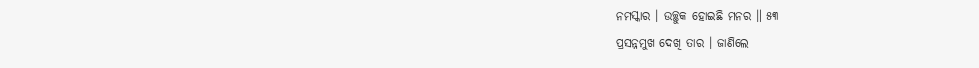ନମସ୍କାର । ଉଚ୍ଛୁକ ହୋଇଛି ମନର ॥ ୫୩
ପ୍ରସନ୍ନମୁଖ ଦେଖି ତାର । ଜାଣିଲେ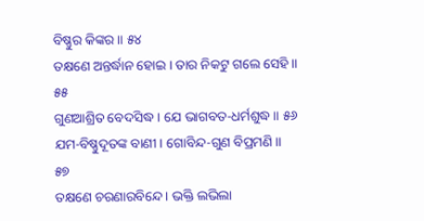ବିଷ୍ଣୁର କିଙ୍କର ॥ ୫୪
ତକ୍ଷଣେ ଅନ୍ତର୍ଦ୍ଧାନ ହୋଇ । ତାର ନିକଟୁ ଗଲେ ସେହି ॥ ୫୫
ଗୁଣଆଶ୍ରିତ ବେଦସିଦ୍ଧ । ଯେ ଭାଗବତ-ଧର୍ମଶୁଦ୍ଧ ॥ ୫୬
ଯମ-ବିଷ୍ଣୁଦୂତଙ୍କ ବାଣୀ । ଗୋବିନ୍ଦ-ଗୁଣ ବିପ୍ରମଣି ॥ ୫୭
ତକ୍ଷଣେ ଚରଣାରବିନ୍ଦେ । ଭକ୍ତି ଲଭିଲା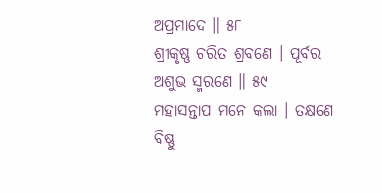ଅପ୍ରମାଦେ ॥ ୫୮
ଶ୍ରୀକୃଷ୍ଣ ଚରିତ ଶ୍ରବଣେ । ପୂର୍ବର ଅଶୁଭ ସ୍ମରଣେ ॥ ୫୯
ମହାସନ୍ତାପ ମନେ କଲା । ତକ୍ଷଣେ ବିଷ୍ଣୁ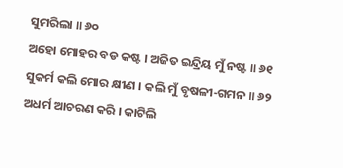ସୁମରିଲା ॥ ୬୦
ଅହୋ ମୋହର ବଡ କଷ୍ଟ । ଅଜିତ ଇନ୍ଦ୍ରିୟ ମୁଁ ନଷ୍ଟ ॥ ୬୧
ସୁକର୍ମ କଲି ମୋର କ୍ଷୀଣ । କଲି ମୁଁ ବୃଷଳୀ-ଗମନ ॥ ୬୨
ଅଧର୍ମ ଆଚରଣ କରି । କାଟିଲି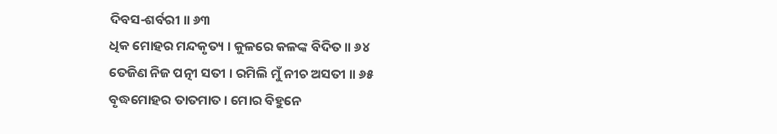ଦିବସ-ଶର୍ବରୀ ॥ ୬୩
ଧିକ ମୋହର ମନ୍ଦକୃତ୍ୟ । କୁଳରେ କଳଙ୍କ ବିଦିତ ॥ ୬୪
ତେଜିଣ ନିଜ ପତ୍ନୀ ସତୀ । ରମିଲି ମୁଁ ନୀଚ ଅସତୀ ॥ ୬୫
ବୃଦ୍ଧମୋହର ତାତମାତ । ମୋର ବିହୁନେ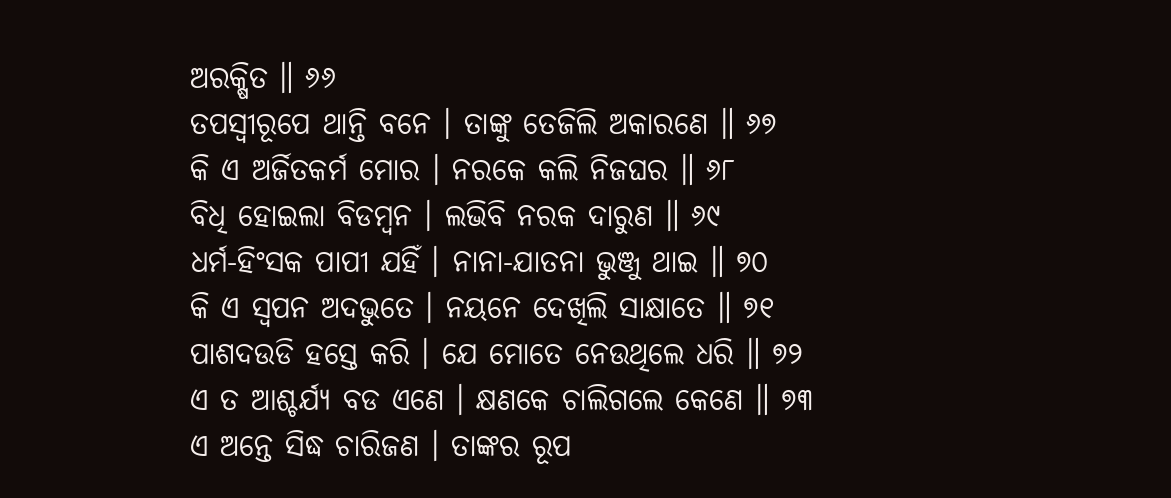ଅରକ୍ଷିତ ॥ ୬୬
ତପସ୍ୱୀରୂପେ ଥାନ୍ତି ବନେ । ତାଙ୍କୁ ତେଜିଲି ଅକାରଣେ ॥ ୬୭
କି ଏ ଅର୍ଜିତକର୍ମ ମୋର । ନରକେ କଲି ନିଜଘର ॥ ୬୮
ବିଧି ହୋଇଲା ବିଡମ୍ବନ । ଲଭିବି ନରକ ଦାରୁଣ ॥ ୬୯
ଧର୍ମ-ହିଂସକ ପାପୀ ଯହିଁ । ନାନା-ଯାତନା ଭୁଞ୍ଜୁ ଥାଇ ॥ ୭୦
କି ଏ ସ୍ୱପନ ଅଦଭୁତେ । ନୟନେ ଦେଖିଲି ସାକ୍ଷାତେ ॥ ୭୧
ପାଶଦଉଡି ହସ୍ତେ କରି । ଯେ ମୋତେ ନେଉଥିଲେ ଧରି ॥ ୭୨
ଏ ତ ଆଶ୍ଚର୍ଯ୍ୟ ବଡ ଏଣେ । କ୍ଷଣକେ ଚାଲିଗଲେ କେଣେ ॥ ୭୩
ଏ ଅନ୍ତେ ସିଦ୍ଧ ଚାରିଜଣ । ତାଙ୍କର ରୂପ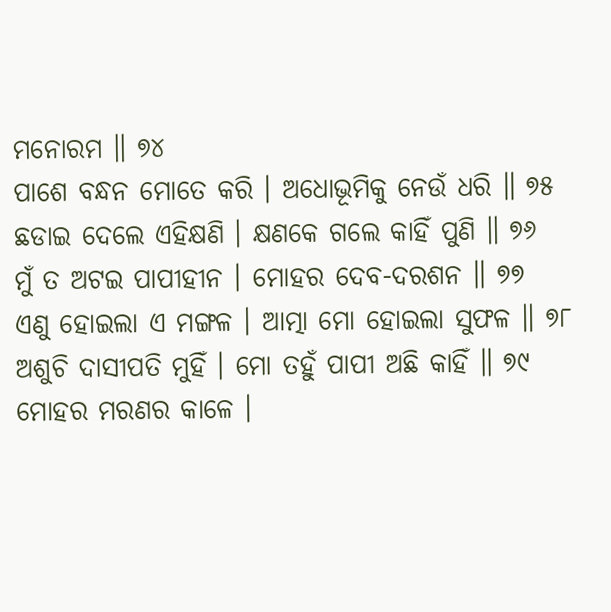ମନୋରମ ॥ ୭୪
ପାଶେ ବନ୍ଧନ ମୋତେ କରି । ଅଧୋଭୂମିକୁ ନେଉଁ ଧରି ॥ ୭୫
ଛଡାଇ ଦେଲେ ଏହିକ୍ଷଣି । କ୍ଷଣକେ ଗଲେ କାହିଁ ପୁଣି ॥ ୭୬
ମୁଁ ତ ଅଟଇ ପାପୀହୀନ । ମୋହର ଦେବ-ଦରଶନ ॥ ୭୭
ଏଣୁ ହୋଇଲା ଏ ମଙ୍ଗଳ । ଆତ୍ମା ମୋ ହୋଇଲା ସୁଫଳ ॥ ୭୮
ଅଶୁଚି ଦାସୀପତି ମୁହିଁ । ମୋ ତହୁଁ ପାପୀ ଅଛି କାହିଁ ॥ ୭୯
ମୋହର ମରଣର କାଳେ ।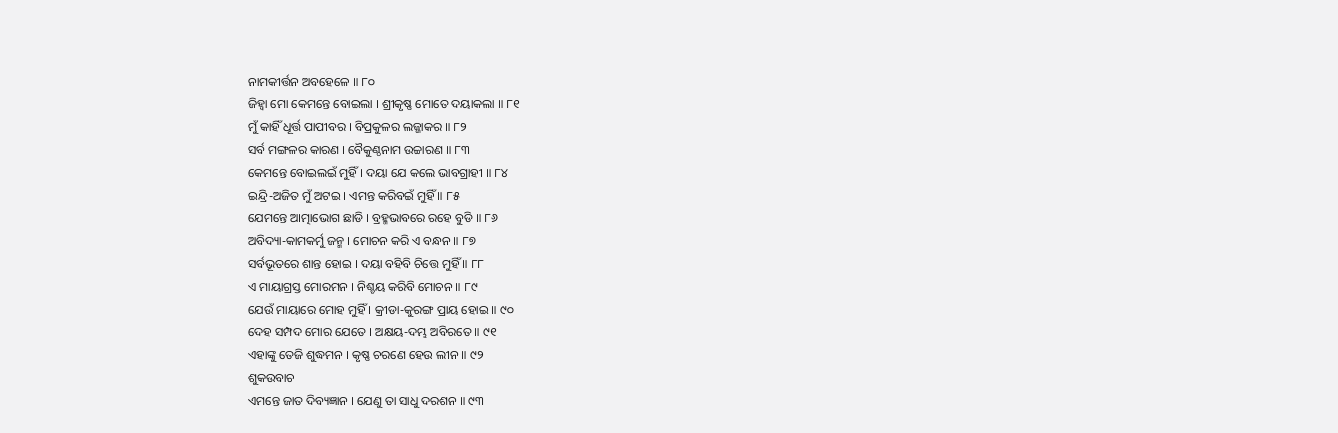ନାମକୀର୍ତ୍ତନ ଅବହେଳେ ॥ ୮୦
ଜିହ୍ୱା ମୋ କେମନ୍ତେ ବୋଇଲା । ଶ୍ରୀକୃଷ୍ଣ ମୋତେ ଦୟାକଲା ॥ ୮୧
ମୁଁ କାହିଁ ଧୂର୍ତ୍ତ ପାପୀବର । ବିପ୍ରକୁଳର ଲଜ୍ଜାକର ॥ ୮୨
ସର୍ବ ମଙ୍ଗଳର କାରଣ । ବୈକୁଣ୍ଠନାମ ଉଚ୍ଚାରଣ ॥ ୮୩
କେମନ୍ତେ ବୋଇଲଇଁ ମୁହିଁ । ଦୟା ଯେ କଲେ ଭାବଗ୍ରାହୀ ॥ ୮୪
ଇନ୍ଦ୍ରି-ଅଜିତ ମୁଁ ଅଟଇ । ଏମନ୍ତ କରିବଇଁ ମୁହିଁ ॥ ୮୫
ଯେମନ୍ତେ ଆତ୍ମାଭୋଗ ଛାଡି । ବ୍ରହ୍ମଭାବରେ ରହେ ବୁଡି ॥ ୮୬
ଅବିଦ୍ୟା-କାମକର୍ମୁ ଜନ୍ମ । ମୋଚନ କରି ଏ ବନ୍ଧନ ॥ ୮୭
ସର୍ବଭୂତରେ ଶାନ୍ତ ହୋଇ । ଦୟା ବହିବି ଚିତ୍ତେ ମୁହିଁ ॥ ୮୮
ଏ ମାୟାଗ୍ରସ୍ତ ମୋରମନ । ନିଶ୍ଚୟ କରିବି ମୋଚନ ॥ ୮୯
ଯେଉଁ ମାୟାରେ ମୋହ ମୁହିଁ । କ୍ରୀଡା-କୁରଙ୍ଗ ପ୍ରାୟ ହୋଇ ॥ ୯୦
ଦେହ ସମ୍ପଦ ମୋର ଯେତେ । ଅକ୍ଷୟ-ଦମ୍ଭ ଅବିରତେ ॥ ୯୧
ଏହାଙ୍କୁ ତେଜି ଶୁଦ୍ଧମନ । କୃଷ୍ଣ ଚରଣେ ହେଉ ଲୀନ ॥ ୯୨
ଶୁକଉବାଚ
ଏମନ୍ତେ ଜାତ ଦିବ୍ୟଜ୍ଞାନ । ଯେଣୁ ତା ସାଧୁ ଦରଶନ ॥ ୯୩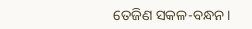ତେଜିଣ ସକଳ-ବନ୍ଧନ ।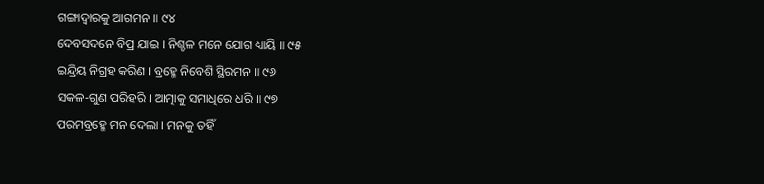ଗଙ୍ଗାଦ୍ୱାରକୁ ଆଗମନ ॥ ୯୪
ଦେବସଦନେ ବିପ୍ର ଯାଇ । ନିଶ୍ଚଳ ମନେ ଯୋଗ ଧ୍ୟାୟି ॥ ୯୫
ଇନ୍ଦ୍ରିୟ ନିଗ୍ରହ କରିଣ । ବ୍ରହ୍ମେ ନିବେଶି ସ୍ଥିରମନ ॥ ୯୬
ସକଳ-ଗୁଣ ପରିହରି । ଆତ୍ମାକୁ ସମାଧିରେ ଧରି ॥ ୯୭
ପରମବ୍ରହ୍ମେ ମନ ଦେଲା । ମନକୁ ତହିଁ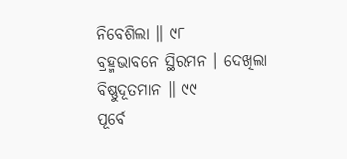ନିବେଶିଲା ॥ ୯୮
ବ୍ରହ୍ମଭାବନେ ସ୍ଥିରମନ । ଦେଖିଲା ବିଷ୍ଣୁଦୂତମାନ ॥ ୯୯
ପୂର୍ବେ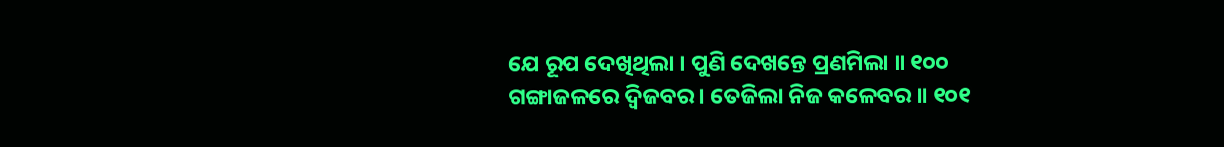ଯେ ରୂପ ଦେଖିଥିଲା । ପୁଣି ଦେଖନ୍ତେ ପ୍ରଣମିଲା ॥ ୧୦୦
ଗଙ୍ଗାଜଳରେ ଦ୍ୱିଜବର । ତେଜିଲା ନିଜ କଳେବର ॥ ୧୦୧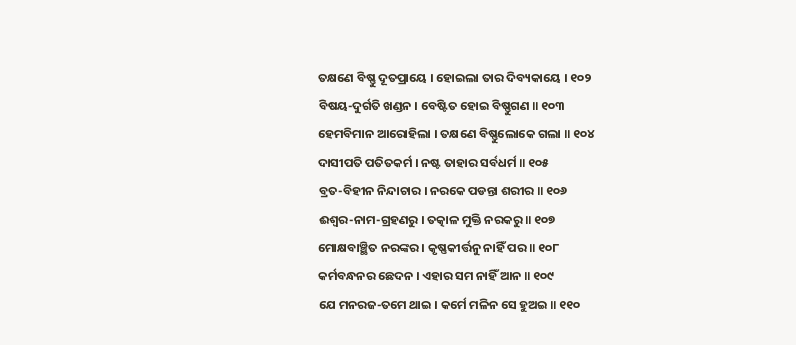ତକ୍ଷଣେ ବିଷ୍ଣୁ ଦୂତପ୍ରାୟେ । ହୋଇଲା ତାର ଦିବ୍ୟକାୟେ । ୧୦୨
ବିଷୟ-ଦୁର୍ଗତି ଖଣ୍ଡନ । ବେଷ୍ଟିତ ହୋଇ ବିଷ୍ଣୁଗଣ ॥ ୧୦୩
ହେମବିମାନ ଆରୋହିଲା । ତକ୍ଷଣେ ବିଷ୍ଣୁଲୋକେ ଗଲା ॥ ୧୦୪
ଦାସୀପତି ପତିତକର୍ମ । ନଷ୍ଟ ତାହାର ସର୍ବଧର୍ମ ॥ ୧୦୫
ବ୍ରତ-ବିହୀନ ନିନ୍ଦାଚାର । ନରକେ ପଡନ୍ତା ଶରୀର ॥ ୧୦୬
ଈଶ୍ୱର-ନାମ-ଗ୍ରହଣରୁ । ତତ୍କାଳ ମୁକ୍ତି ନରକରୁ ॥ ୧୦୭
ମୋକ୍ଷବାଞ୍ଛିତ ନରଙ୍କର । କୃଷ୍ଣକୀର୍ତ୍ତନୁ ନାହିଁ ପର ॥ ୧୦୮
କର୍ମବନ୍ଧନର ଛେଦନ । ଏହାର ସମ ନାହିଁ ଆନ ॥ ୧୦୯
ଯେ ମନରଜ-ତମେ ଥାଇ । କର୍ମେ ମଳିନ ସେ ହୁଅଇ ॥ ୧୧୦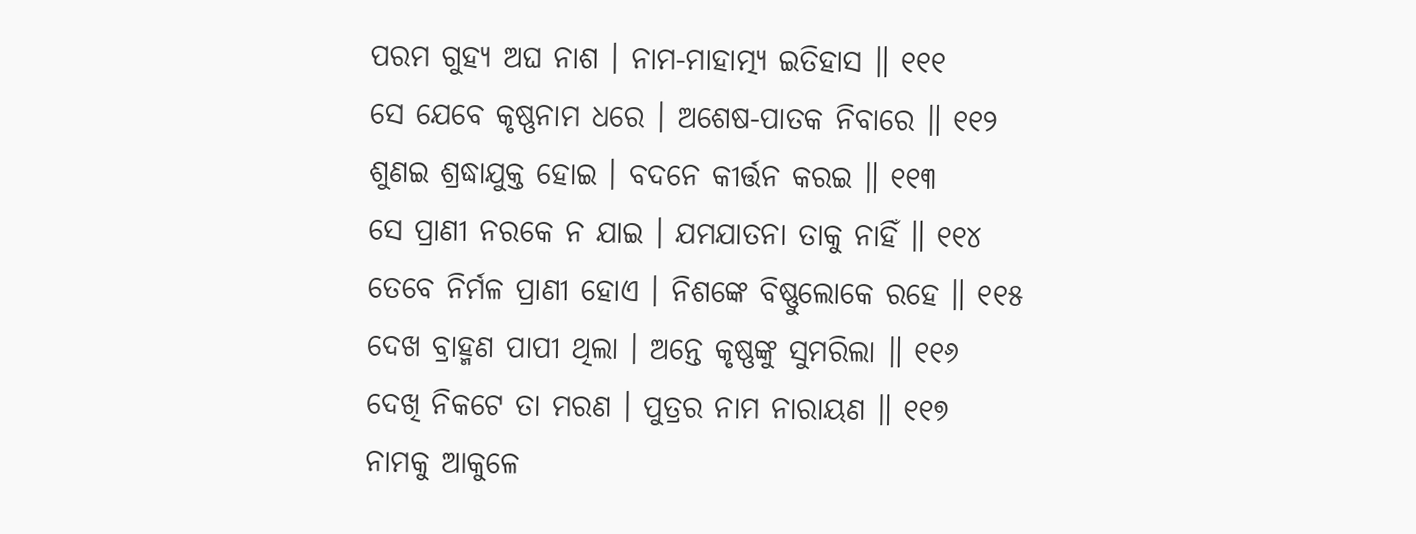ପରମ ଗୁହ୍ୟ ଅଘ ନାଶ । ନାମ-ମାହାତ୍ମ୍ୟ ଇତିହାସ ॥ ୧୧୧
ସେ ଯେବେ କୃଷ୍ଣନାମ ଧରେ । ଅଶେଷ-ପାତକ ନିବାରେ ॥ ୧୧୨
ଶୁଣଇ ଶ୍ରଦ୍ଧାଯୁକ୍ତ ହୋଇ । ବଦନେ କୀର୍ତ୍ତନ କରଇ ॥ ୧୧୩
ସେ ପ୍ରାଣୀ ନରକେ ନ ଯାଇ । ଯମଯାତନା ତାକୁ ନାହିଁ ॥ ୧୧୪
ତେବେ ନିର୍ମଳ ପ୍ରାଣୀ ହୋଏ । ନିଶଙ୍କେ ବିଷ୍ଣୁଲୋକେ ରହେ ॥ ୧୧୫
ଦେଖ ବ୍ରାହ୍ମଣ ପାପୀ ଥିଲା । ଅନ୍ତେ କୃଷ୍ଣଙ୍କୁ ସୁମରିଲା ॥ ୧୧୬
ଦେଖି ନିକଟେ ତା ମରଣ । ପୁତ୍ରର ନାମ ନାରାୟଣ ॥ ୧୧୭
ନାମକୁ ଆକୁଳେ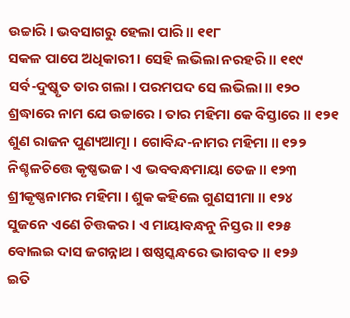ଉଚ୍ଚାରି । ଭବସାଗରୁ ହେଲା ପାରି ॥ ୧୧୮
ସକଳ ପାପେ ଅଧିକାରୀ । ସେହି ଲଭିଲା ନରହରି ॥ ୧୧୯
ସର୍ବ-ଦୁଷ୍କୃତ ତାର ଗଲା । ପରମପଦ ସେ ଲଭିଲା ॥ ୧୨୦
ଶ୍ରଦ୍ଧାରେ ନାମ ଯେ ଉଚ୍ଚାରେ । ତାର ମହିମା କେ ବିସ୍ତାରେ ॥ ୧୨୧
ଶୁଣ ରାଜନ ପୁଣ୍ୟଆତ୍ମା । ଗୋବିନ୍ଦ-ନାମର ମହିମା ॥ ୧୨୨
ନିଶ୍ଚଳଚିତ୍ତେ କୃଷ୍ଣଭଜ । ଏ ଭବବନ୍ଧମାୟା ତେଜ ॥ ୧୨୩
ଶ୍ରୀକୃଷ୍ଣନାମର ମହିମା । ଶୁକ କହିଲେ ଗୁଣସୀମା ॥ ୧୨୪
ସୁଜନେ ଏଣେ ଚିତ୍ତକର । ଏ ମାୟାବନ୍ଧନୁ ନିସ୍ତର ॥ ୧୨୫
ବୋଲଇ ଦାସ ଜଗନ୍ନାଥ । ଷଷ୍ଠସ୍କନ୍ଧରେ ଭାଗବତ ॥ ୧୨୬
ଇତି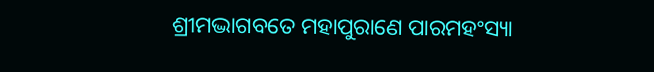ଶ୍ରୀମଦ୍ଭାଗବତେ ମହାପୁରାଣେ ପାରମହଂସ୍ୟା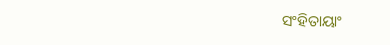ସଂହିତାୟାଂ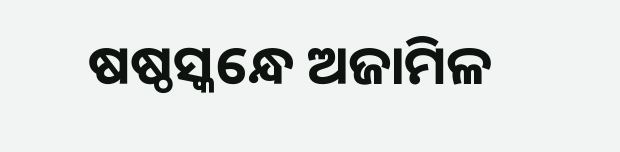ଷଷ୍ଠସ୍କନ୍ଧେ ଅଜାମିଳ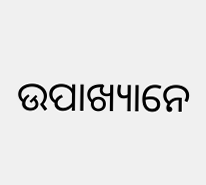ଉପାଖ୍ୟାନେ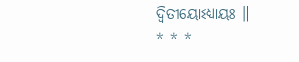ଦ୍ୱିତୀୟୋଽଧ୍ୟାୟଃ ॥
* * *